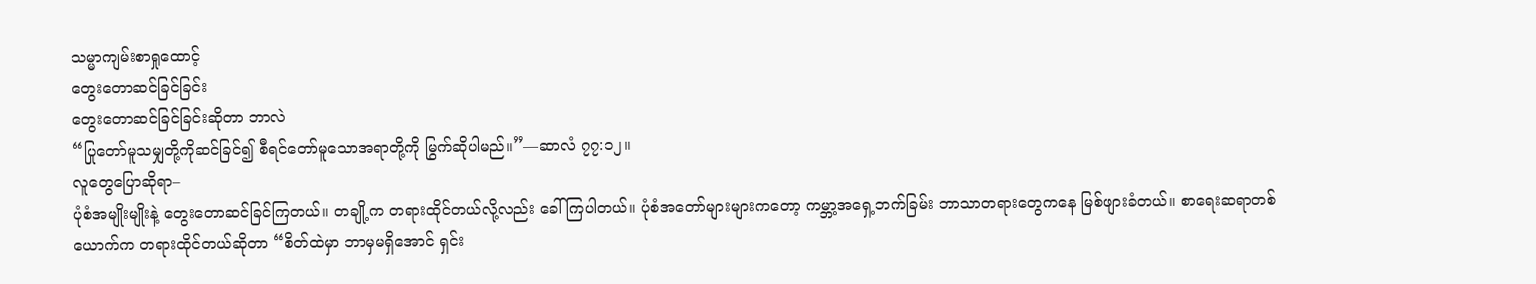သမ္မာကျမ်းစာရှုထောင့်
တွေးတောဆင်ခြင်ခြင်း
တွေးတောဆင်ခြင်ခြင်းဆိုတာ ဘာလဲ
“ပြုတော်မူသမျှတို့ကိုဆင်ခြင်၍ စီရင်တော်မူသောအရာတို့ကို မြွက်ဆိုပါမည်။”—ဆာလံ ၇၇:၁၂။
လူတွေပြောဆိုရာ–
ပုံစံအမျိုးမျိုးနဲ့ တွေးတောဆင်ခြင်ကြတယ်။ တချို့က တရားထိုင်တယ်လို့လည်း ခေါ်ကြပါတယ်။ ပုံစံအတော်များများကတော့ ကမ္ဘာ့အရှေ့ဘက်ခြမ်း ဘာသာတရားတွေကနေ မြစ်ဖျားခံတယ်။ စာရေးဆရာတစ်ယောက်က တရားထိုင်တယ်ဆိုတာ “စိတ်ထဲမှာ ဘာမှမရှိအောင် ရှင်း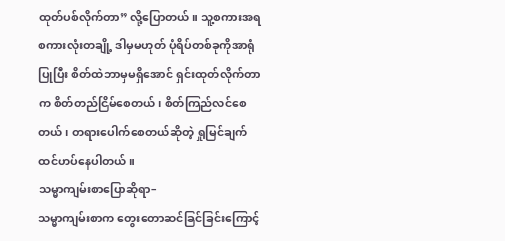ထုတ်ပစ်လိုက်တာ” လို့ပြောတယ်။ သူ့စကားအရ စကားလုံးတချို့ ဒါမှမဟုတ် ပုံရိပ်တစ်ခုကိုအာရုံပြုပြီး စိတ်ထဲဘာမှမရှိအောင် ရှင်းထုတ်လိုက်တာက စိတ်တည်ငြိမ်စေတယ်၊ စိတ်ကြည်လင်စေတယ်၊ တရားပေါက်စေတယ်ဆိုတဲ့ ရှုမြင်ချက် ထင်ဟပ်နေပါတယ်။
သမ္မာကျမ်းစာပြောဆိုရာ–
သမ္မာကျမ်းစာက တွေးတောဆင်ခြင်ခြင်းကြောင့်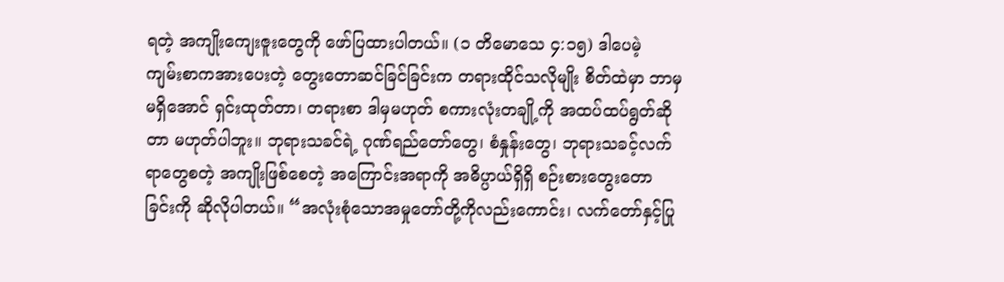ရတဲ့ အကျိုးကျေးဇူးတွေကို ဖော်ပြထားပါတယ်။ (၁ တိမောသေ ၄:၁၅) ဒါပေမဲ့ ကျမ်းစာကအားပေးတဲ့ တွေးတောဆင်ခြင်ခြင်းက တရားထိုင်သလိုမျိုး စိတ်ထဲမှာ ဘာမှမရှိအောင် ရှင်းထုတ်တာ၊ တရားစာ ဒါမှမဟုတ် စကားလုံးတချို့ကို အထပ်ထပ်ရွတ်ဆိုတာ မဟုတ်ပါဘူး။ ဘုရားသခင်ရဲ့ ဂုဏ်ရည်တော်တွေ၊ စံနှုန်းတွေ၊ ဘုရားသခင့်လက်ရာတွေစတဲ့ အကျိုးဖြစ်စေတဲ့ အကြောင်းအရာကို အဓိပ္ပာယ်ရှိရှိ စဉ်းစားတွေးတောခြင်းကို ဆိုလိုပါတယ်။ “အလုံးစုံသောအမှုတော်တို့ကိုလည်းကောင်း၊ လက်တော်နှင့်ပြု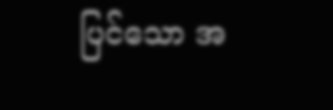ပြင်သော အ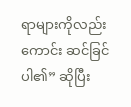ရာများကိုလည်းကောင်း ဆင်ခြင်ပါ၏” ဆိုပြီး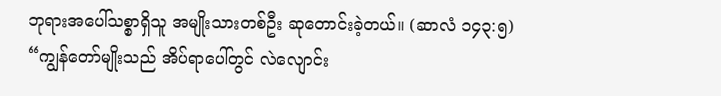ဘုရားအပေါ်သစ္စာရှိသူ အမျိုးသားတစ်ဦး ဆုတောင်းခဲ့တယ်။ (ဆာလံ ၁၄၃:၅) “ကျွန်တော်မျိုးသည် အိပ်ရာပေါ်တွင် လဲလျောင်း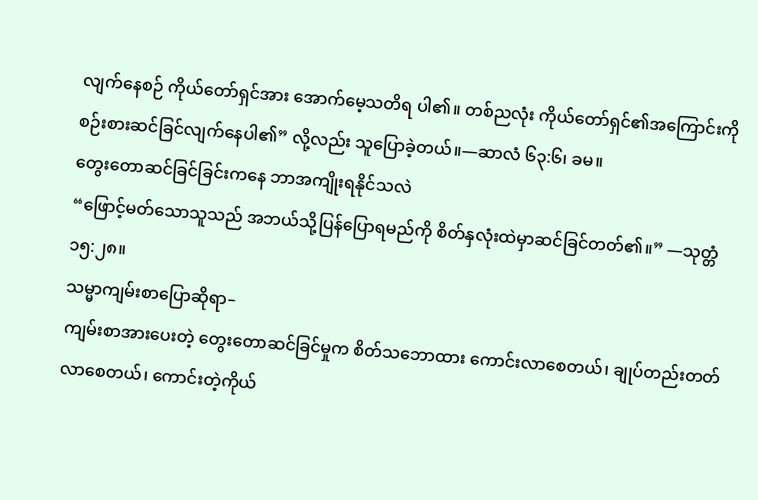လျက်နေစဉ် ကိုယ်တော်ရှင်အား အောက်မေ့သတိရ ပါ၏။ တစ်ညလုံး ကိုယ်တော်ရှင်၏အကြောင်းကို စဉ်းစားဆင်ခြင်လျက်နေပါ၏” လို့လည်း သူပြောခဲ့တယ်။—ဆာလံ ၆၃:၆၊ ခမ။
တွေးတောဆင်ခြင်ခြင်းကနေ ဘာအကျိုးရနိုင်သလဲ
“ဖြောင့်မတ်သောသူသည် အဘယ်သို့ပြန်ပြောရမည်ကို စိတ်နှလုံးထဲမှာဆင်ခြင်တတ်၏။” —သုတ္တံ ၁၅:၂၈။
သမ္မာကျမ်းစာပြောဆိုရာ–
ကျမ်းစာအားပေးတဲ့ တွေးတောဆင်ခြင်မှုက စိတ်သဘောထား ကောင်းလာစေတယ်၊ ချုပ်တည်းတတ်လာစေတယ်၊ ကောင်းတဲ့ကိုယ်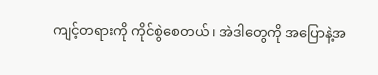ကျင့်တရားကို ကိုင်စွဲစေတယ်၊ အဲဒါတွေကို အပြောနဲ့အ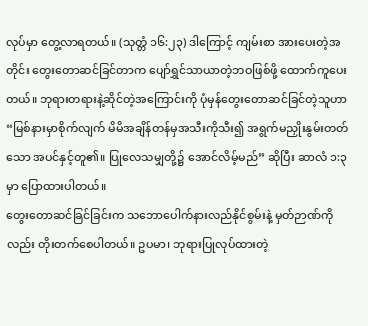လုပ်မှာ တွေ့လာရတယ်။ (သုတ္တံ ၁၆:၂၃) ဒါကြောင့် ကျမ်းစာ အားပေးတဲ့အတိုင်း တွေးတောဆင်ခြင်တာက ပျော်ရွှင်သာယာတဲ့ဘဝဖြစ်ဖို့ ထောက်ကူပေးတယ်။ ဘုရားတရားနဲ့ဆိုင်တဲ့အကြောင်းကို ပုံမှန်တွေးတောဆင်ခြင်တဲ့သူဟာ “မြစ်နားမှာစိုက်လျက် မိမိအချိန်တန်မှအသီးကိုသီး၍ အရွက်မညှိုးနွမ်းတတ်သော အပင်နှင့်တူ၏။ ပြုလေသမျှတို့၌ အောင်လိမ့်မည်” ဆိုပြီး ဆာလံ ၁:၃ မှာ ပြောထားပါတယ်။
တွေးတောဆင်ခြင်ခြင်းက သဘောပေါက်နားလည်နိုင်စွမ်းနဲ့ မှတ်ဉာဏ်ကိုလည်း တိုးတက်စေပါတယ်။ ဥပမာ၊ ဘုရားပြုလုပ်ထားတဲ့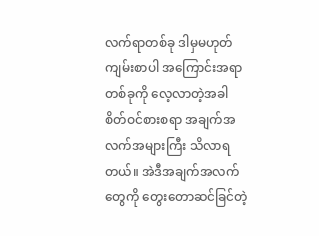လက်ရာတစ်ခု ဒါမှမဟုတ် ကျမ်းစာပါ အကြောင်းအရာတစ်ခုကို လေ့လာတဲ့အခါ စိတ်ဝင်စားစရာ အချက်အလက်အများကြီး သိလာရတယ်။ အဲဒီအချက်အလက်တွေကို တွေးတောဆင်ခြင်တဲ့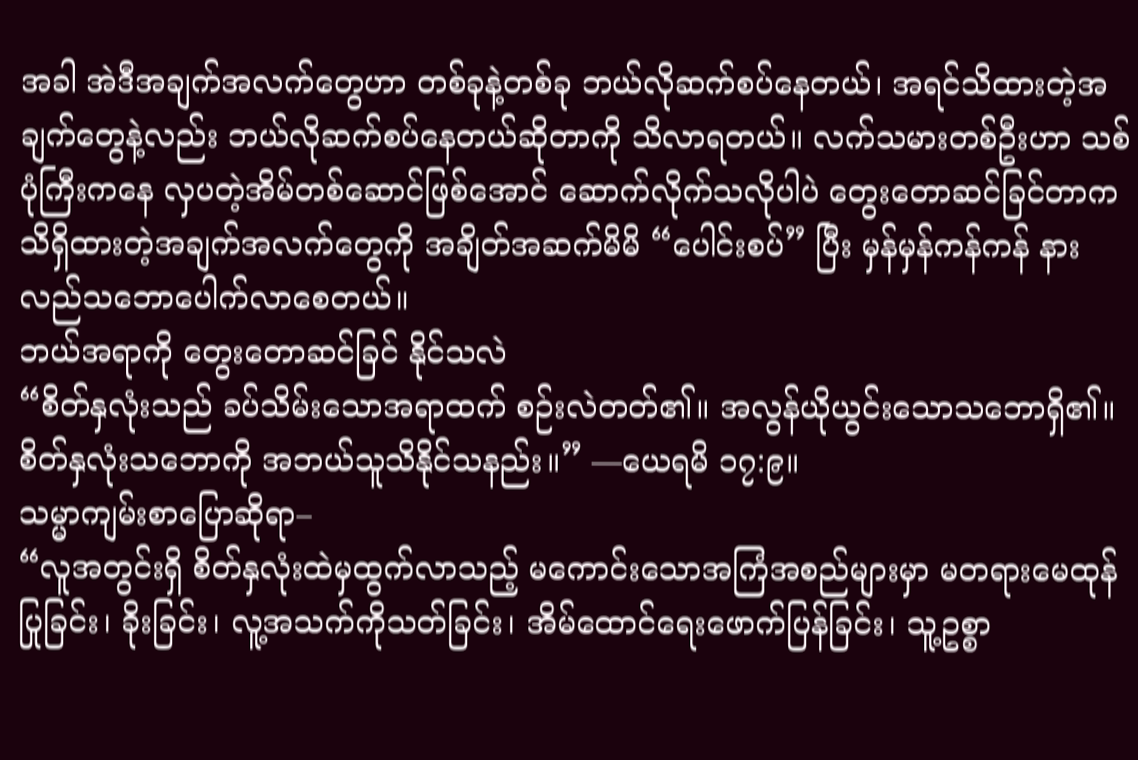အခါ အဲဒီအချက်အလက်တွေဟာ တစ်ခုနဲ့တစ်ခု ဘယ်လိုဆက်စပ်နေတယ်၊ အရင်သိထားတဲ့အချက်တွေနဲ့လည်း ဘယ်လိုဆက်စပ်နေတယ်ဆိုတာကို သိလာရတယ်။ လက်သမားတစ်ဦးဟာ သစ်ပုံကြီးကနေ လှပတဲ့အိမ်တစ်ဆောင်ဖြစ်အောင် ဆောက်လိုက်သလိုပါပဲ တွေးတောဆင်ခြင်တာက သိရှိထားတဲ့အချက်အလက်တွေကို အချိတ်အဆက်မိမိ “ပေါင်းစပ်” ပြီး မှန်မှန်ကန်ကန် နားလည်သဘောပေါက်လာစေတယ်။
ဘယ်အရာကို တွေးတောဆင်ခြင် နိုင်သလဲ
“စိတ်နှလုံးသည် ခပ်သိမ်းသောအရာထက် စဉ်းလဲတတ်၏။ အလွန်ယိုယွင်းသောသဘောရှိ၏။ စိတ်နှလုံးသဘောကို အဘယ်သူသိနိုင်သနည်း။” —ယေရမိ ၁၇:၉။
သမ္မာကျမ်းစာပြောဆိုရာ–
“လူအတွင်းရှိ စိတ်နှလုံးထဲမှထွက်လာသည့် မကောင်းသောအကြံအစည်များမှာ မတရားမေထုန်ပြုခြင်း၊ ခိုးခြင်း၊ လူ့အသက်ကိုသတ်ခြင်း၊ အိမ်ထောင်ရေးဖောက်ပြန်ခြင်း၊ သူ့ဥစ္စာ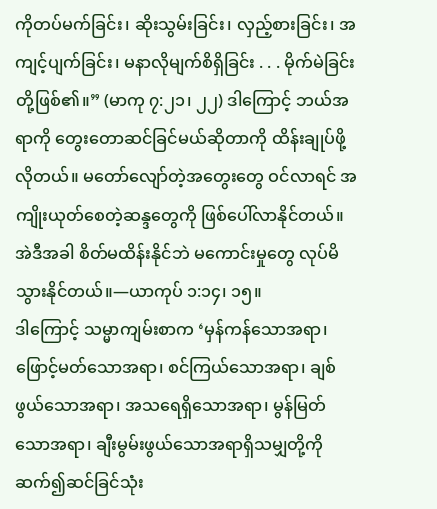ကိုတပ်မက်ခြင်း၊ ဆိုးသွမ်းခြင်း၊ လှည့်စားခြင်း၊ အကျင့်ပျက်ခြင်း၊ မနာလိုမျက်စိရှိခြင်း . . . မိုက်မဲခြင်းတို့ဖြစ်၏။” (မာကု ၇:၂၁၊ ၂၂) ဒါကြောင့် ဘယ်အရာကို တွေးတောဆင်ခြင်မယ်ဆိုတာကို ထိန်းချုပ်ဖို့လိုတယ်။ မတော်လျော်တဲ့အတွေးတွေ ဝင်လာရင် အကျိုးယုတ်စေတဲ့ဆန္ဒတွေကို ဖြစ်ပေါ်လာနိုင်တယ်။ အဲဒီအခါ စိတ်မထိန်းနိုင်ဘဲ မကောင်းမှုတွေ လုပ်မိသွားနိုင်တယ်။—ယာကုပ် ၁:၁၄၊ ၁၅။
ဒါကြောင့် သမ္မာကျမ်းစာက ‘မှန်ကန်သောအရာ၊ ဖြောင့်မတ်သောအရာ၊ စင်ကြယ်သောအရာ၊ ချစ်ဖွယ်သောအရာ၊ အသရေရှိသောအရာ၊ မွန်မြတ်သောအရာ၊ ချီးမွမ်းဖွယ်သောအရာရှိသမျှတို့ကို ဆက်၍ဆင်ခြင်သုံး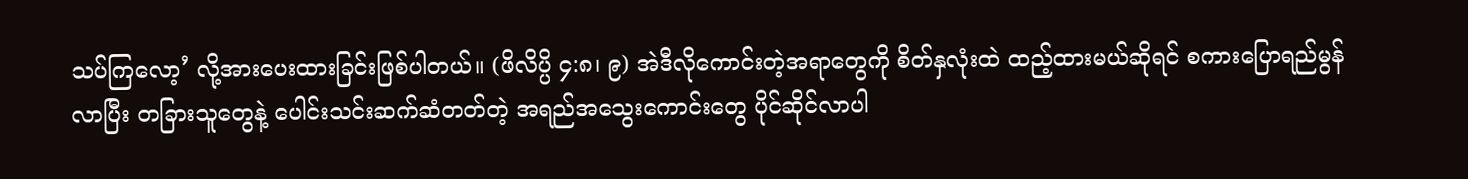သပ်ကြလော့’ လို့အားပေးထားခြင်းဖြစ်ပါတယ်။ (ဖိလိပ္ပိ ၄:၈၊ ၉) အဲဒီလိုကောင်းတဲ့အရာတွေကို စိတ်နှလုံးထဲ ထည့်ထားမယ်ဆိုရင် စကားပြောရည်မွန်လာပြီး တခြားသူတွေနဲ့ ပေါင်းသင်းဆက်ဆံတတ်တဲ့ အရည်အသွေးကောင်းတွေ ပိုင်ဆိုင်လာပါ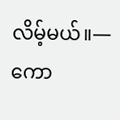လိမ့်မယ်။—ကော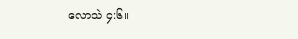လောသဲ ၄:၆။